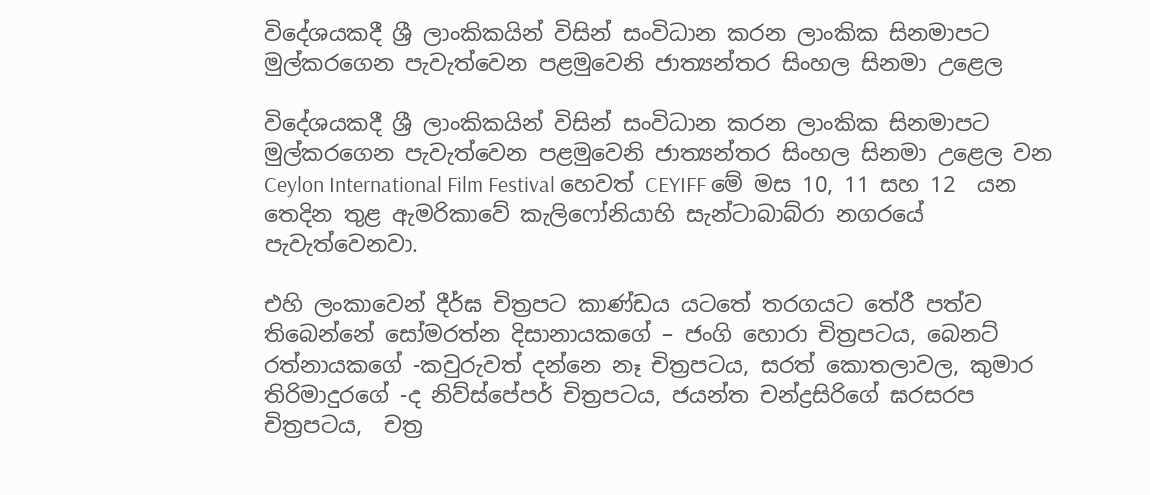විදේශයකදී ශ්‍රී ලාංකිකයින් විසින් සංවිධාන කරන ලාංකික සිනමාපට මුල්කරගෙන පැවැත්වෙන පළමුවෙනි ජාත්‍යන්තර සිංහල සිනමා උළෙල

විදේශයකදී ශ්‍රී ලාංකිකයින් විසින් සංවිධාන කරන ලාංකික සිනමාපට මුල්කරගෙන පැවැත්වෙන පළමුවෙනි ජාත්‍යන්තර සිංහල සිනමා උළෙල වන Ceylon International Film Festival හෙවත් CEYIFF මේ මස 10, 11 සහ 12  යන තෙදින තුළ ඇමරිකාවේ කැලිෆෝනියාහි සැන්ටාබාබ්රා නගරයේ පැවැත්වෙනවා.

එහි ලංකාවෙන් දීර්ඝ චිත්‍රපට කාණ්ඩය යටතේ තරගයට තේරී පත්ව තිබෙන්නේ සෝමරත්න දිසානායකගේ – ජංගි හොරා චිත්‍රපටය, බෙනට් රත්නායකගේ -කවුරුවත් දන්නෙ නෑ චිත්‍රපටය, සරත් කොතලාවල, කුමාර තිරිමාදුරගේ -ද නිව්ස්පේපර් චිත්‍රපටය, ජයන්ත චන්ද්‍රසිරිගේ ඝරසරප චිත්‍රපටය,  චත්‍ර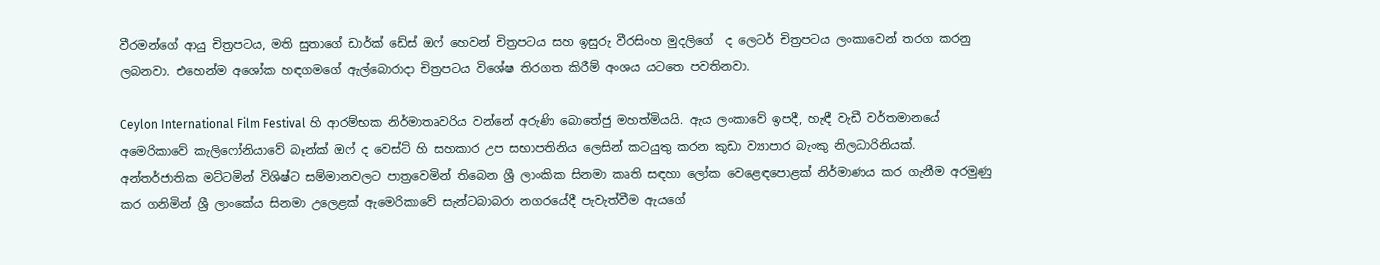වීරමන්ගේ ආයු චිත්‍රපටය, මති සුතාගේ ඩාර්ක් ඩේස් ඔෆ් හෙවන් චිත්‍රපටය සහ ඉසුරු වීරසිංහ මුදලිගේ  ද ලෙටර් චිත්‍රපටය ලංකාවෙන් තරග කරනු ලබනවා. එහෙන්ම අශෝක හඳගමගේ ඇල්බොරාදා චිත්‍රපටය විශේෂ තිරගත කිරීම් අංශය යටතෙ පවතිනවා.

Ceylon International Film Festival හි ආරම්භක නිර්මාතෘවරිය වන්නේ අරුණි බොතේජු මහත්මියයි. ඇය ලංකාවේ ඉපදී, හැඳී වැඩී වර්තමානයේ අමෙරිකාවේ කැලිෆෝනියාවේ බෑන්ක් ඔෆ් ද වෙස්ට් හි සහකාර උප සභාපතිනිය ලෙසින් කටයුතු කරන කුඩා ව්‍යාපාර බැංකු නිලධාරිනියක්. අන්තර්ජාතික මට්ටමින් විශිෂ්ට සම්මානවලට පාත්‍රවෙමින් තිබෙන ශ්‍රී ලාංකික සිනමා කෘති සඳහා ලෝක වෙළෙඳපොළක් නිර්මාණය කර ගැනීම අරමුණු කර ගනිමින් ශ්‍රී ලාංකේය සිනමා උලෙළක් ඇමෙරිකාවේ සැන්ටබාබරා නගරයේදී පැවැත්වීම ඇයගේ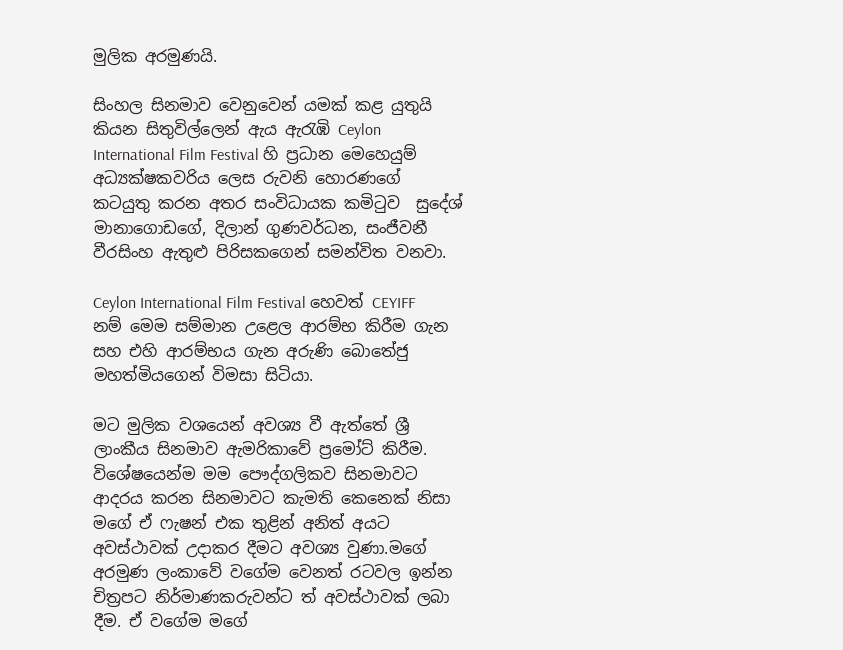මුලික අරමුණයි.

සිංහල සිනමාව වෙනුවෙන් යමක් කළ යුතුයි කියන සිතුවිල්ලෙන් ඇය ඇරැඹි Ceylon International Film Festival හි ප්‍රධාන මෙහෙයුම් අධ්‍යක්ෂකවරිය ලෙස රුවනි හොරණගේ කටයුතු කරන අතර සංවිධායක කමිටුව  සුදේශ් මානාගොඩගේ, දිලාන් ගුණවර්ධන, සංජීවනී වීරසිංහ ඇතුළු පිරිසකගෙන් සමන්විත වනවා.

Ceylon International Film Festival හෙවත් CEYIFF නම් මෙම සම්මාන උළෙල ආරම්භ කිරීම ගැන සහ එහි ආරම්භය ගැන අරුණි බොතේජු මහත්මියගෙන් විමසා සිටියා.

මට මුලික වශයෙන් අවශ්‍ය වී ඇත්තේ ශ්‍රී ලාංකීය සිනමාව ඇමරිකාවේ ප්‍රමෝට් කිරීම. විශේෂයෙන්ම මම පෞද්ගලිකව සිනමාවට ආදරය කරන සිනමාවට කැමති කෙනෙක් නිසා මගේ ඒ ෆැෂන් එක තුළින් අනිත් අයට අවස්ථාවක් උදාකර දීමට අවශ්‍ය වුණා.මගේ අරමුණ ලංකාවේ වගේම වෙනත් රටවල ඉන්න චිත්‍රපට නිර්මාණකරුවන්ට ත් අවස්ථාවක් ලබා දීම. ඒ වගේම මගේ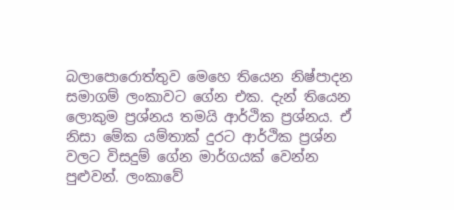බලාපොරොත්තුව මෙහෙ තියෙන නිෂ්පාදන සමාගම් ලංකාවට ගේන එක. දැන් තියෙන ලොකුම ප්‍රශ්නය තමයි ආර්ථික ප්‍රශ්නය. ඒ නිසා මේක යම්තාක් දුරට ආර්ථික ප්‍රශ්න වලට විසදුම් ගේන මාර්ගයක් වෙන්න පුළුවන්. ලංකාවේ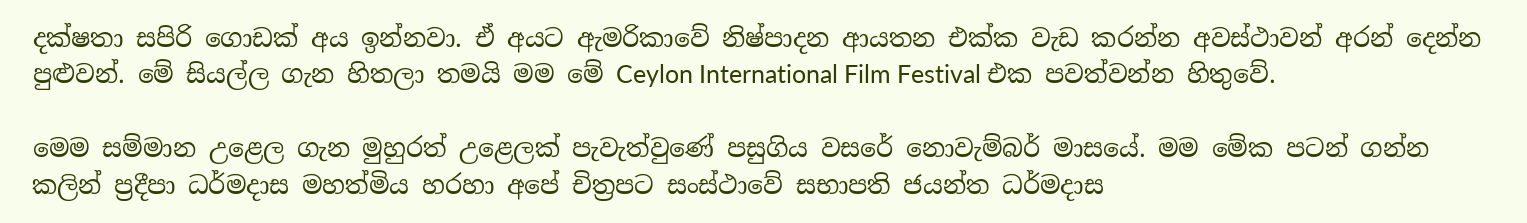දක්ෂතා සපිරි ගොඩක් අය ඉන්නවා. ඒ අයට ඇමරිකාවේ නිෂ්පාදන ආයතන එක්ක වැඩ කරන්න අවස්ථාවන් අරන් දෙන්න පුළුවන්. මේ සියල්ල ගැන හිතලා තමයි මම මේ Ceylon International Film Festival එක පවත්වන්න හිතුවේ.

මෙම සම්මාන උළෙල ගැන මුහුරත් උළෙලක් පැවැත්වුණේ පසුගිය වසරේ නොවැම්බර් මාසයේ. මම මේක පටන් ගන්න කලින් ප්‍රදීපා ධර්මදාස මහත්මිය හරහා අපේ චිත්‍රපට සංස්ථාවේ සභාපති ජයන්ත ධර්මදාස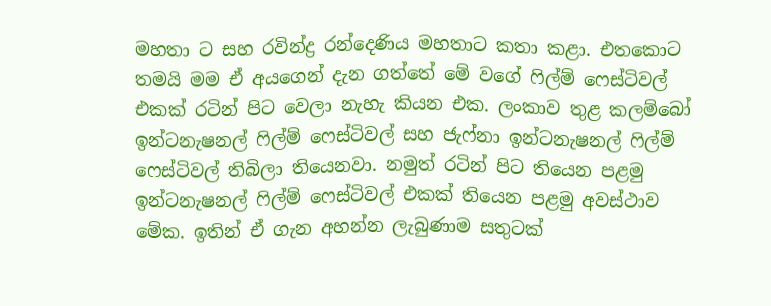මහතා ට සහ රවින්ද්‍ර රන්දෙණිය මහතාට කතා කළා. එතකොට තමයි මම ඒ අයගෙන් දැන ගත්තේ මේ වගේ ෆිල්ම් ෆෙස්ටිවල් එකක් රටින් පිට වෙලා නැහැ කියන එක. ලංකාව තුළ කලම්බෝ ඉන්ටනැෂනල් ෆිල්ම් ෆෙස්ටිවල් සහ ජැෆ්නා ඉන්ටනැෂනල් ෆිල්ම් ෆෙස්ටිවල් තිබිලා තියෙනවා. නමුත් රටින් පිට තියෙන පළමු ඉන්ටනැෂනල් ෆිල්ම් ෆෙස්ටිවල් එකක් තියෙන පළමු අවස්ථාව මේක. ඉතින් ඒ ගැන අහන්න ලැබුණාම සතුටක්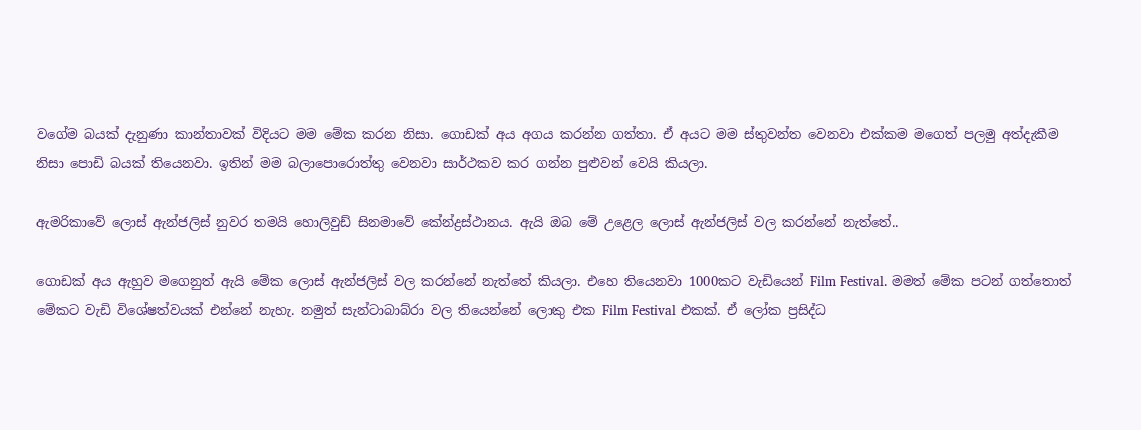වගේම බයක් දැනුණා කාන්තාවක් විදියට මම මේක කරන නිසා. ගොඩක් අය අගය කරන්න ගත්තා. ඒ අයට මම ස්තුවන්ත වෙනවා එක්කම මගෙත් පලමු අත්දැකීම නිසා පොඩි බයක් තියෙනවා. ඉතින් මම බලාපොරොත්තු වෙනවා සාර්ථකව කර ගන්න පුළුවන් වෙයි කියලා.

ඇමරිකාවේ ලොස් ඇන්ජලිස් නුවර තමයි හොලිවුඩ් සිනමාවේ කේන්ද්‍රස්ථානය. ඇයි ඔබ මේ උළෙල ලොස් ඇන්ජලිස් වල කරන්නේ නැත්තේ..

ගොඩක් අය ඇහුව මගෙනුත් ඇයි මේක ලොස් ඇන්ජලිස් වල කරන්නේ නැත්තේ කියලා. එහෙ තියෙනවා 1000කට වැඩියෙන් Film Festival. මමත් මේක පටන් ගත්තොත් මේකට වැඩි විශේෂත්වයක් එන්නේ නැහැ. නමුත් සැන්ටාබාබ්රා වල තියෙන්නේ ලොකු එක Film Festival එකක්. ඒ ලෝක ප්‍රසිද්ධ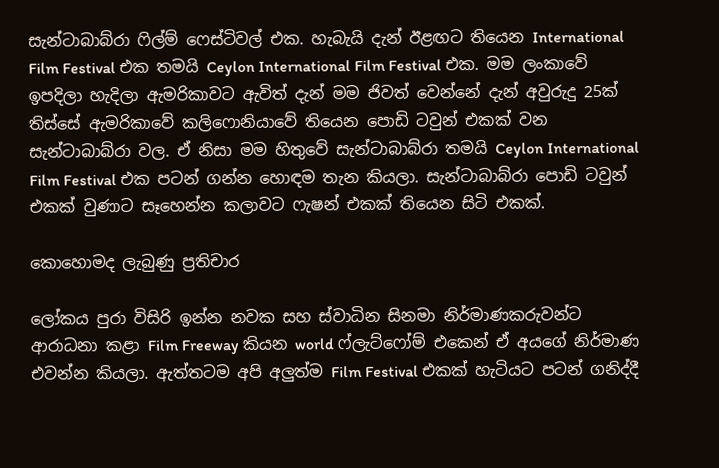සැන්ටාබාබ්රා ෆිල්ම් ෆෙස්ටිවල් එක. හැබැයි දැන් ඊළඟට තියෙන International Film Festival එක තමයි Ceylon International Film Festival එක. මම ලංකාවේ ඉපදිලා හැදිලා ඇමරිකාවට ඇවිත් දැන් මම ජිවත් වෙන්නේ දැන් අවුරුදු 25ක් තිස්සේ ඇමරිකාවේ කලිෆොනියාවේ තියෙන පොඩි ටවුන් එකක් වන සැන්ටාබාබ්රා වල. ඒ නිසා මම හිතුවේ සැන්ටාබාබ්රා තමයි Ceylon International Film Festival එක පටන් ගන්න හොඳම තැන කියලා. සැන්ටාබාබ්රා පොඩි ටවුන් එකක් වුණාට සෑහෙන්න කලාවට ෆැෂන් එකක් තියෙන සිටි එකක්.

කොහොමද ලැබුණු ප්‍රතිචාර

ලෝකය පුරා විසිරි ඉන්න නවක සහ ස්වාධින සිනමා නිර්මාණකරුවන්ට ආරාධනා කළා Film Freeway කියන world ෆ්ලැට්ෆෝම් එකෙන් ඒ අයගේ නිර්මාණ එවන්න කියලා. ඇත්තටම අපි අලුත්ම Film Festival එකක් හැටියට පටන් ගනිද්දී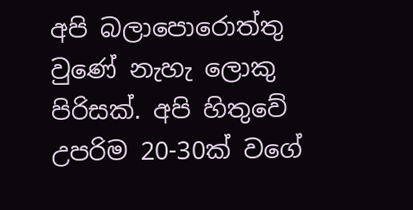අපි බලාපොරොත්තු වුණේ නැහැ ලොකු පිරිසක්. අපි හිතුවේ උපරිම 20-30ක් වගේ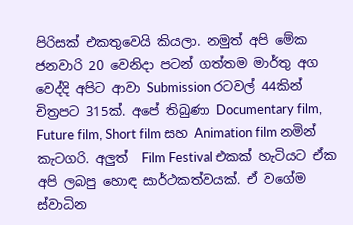පිරිසක් එකතුවෙයි කියලා. නමුත් අපි මේක ජනවාරි 20 වෙනිදා පටන් ගත්තම මාර්තු අග වෙද්දි අපිට ආවා Submission රටවල් 44කින් චිත්‍රපට 315ක්. අපේ තිබුණා Documentary film, Future film, Short film සහ Animation film නමින් කැටගරි. අලුත්  Film Festival එකක් හැටියට ඒක අපි ලබපු හොඳ සාර්ථකත්වයක්. ඒ වගේම ස්වාධින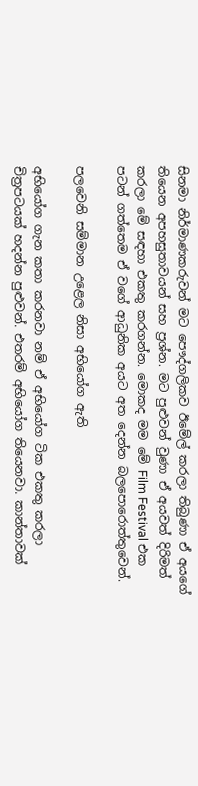සිනමා නිර්මාණකරුවන් මට පෞද්ගලිකව ඊමේල් කරලා තිබුණා ඒ අයගේ තියෙන අපහසුතාවයන් සහ ප්‍රශ්න. මට පුළුවන් වුණා ඒ අයවත් දිරිමත් කරලා මේ සඳහා එකතු කරගන්න. මොකද මම මේ Film Festival එක පටන් ගත්තෙම ඒ වගේ ආධුනික අයට අත දෙන්න බලපොරොත්තුවෙන්.

පලවෙනි සම්මාන උළෙල නිසා අභියෝග ඇති

අභියෝග ගැන කතා කරනවා නම් ඒ අභියෝග ටික එකතු කරලා චිත්‍රපටයක් හදන්න පුළුවන්. එතරම් අභියෝග තියෙනවා. කාන්තාවක්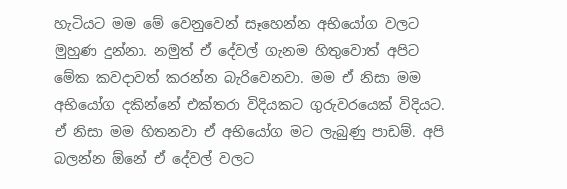හැටියට මම මේ වෙනුවෙන් සෑහෙන්න අභියෝග වලට මුහුණ දුන්නා. නමුත් ඒ දේවල් ගැනම හිතුවොත් අපිට මේක කවදාවත් කරන්න බැරිවෙනවා. මම ඒ නිසා මම අභියෝග දකින්නේ එක්තරා විදියකට ගුරුවරයෙක් විදියට. ඒ නිසා මම හිතනවා ඒ අභියෝග මට ලැබුණු පාඩම්. අපි බලන්න ඕනේ ඒ දේවල් වලට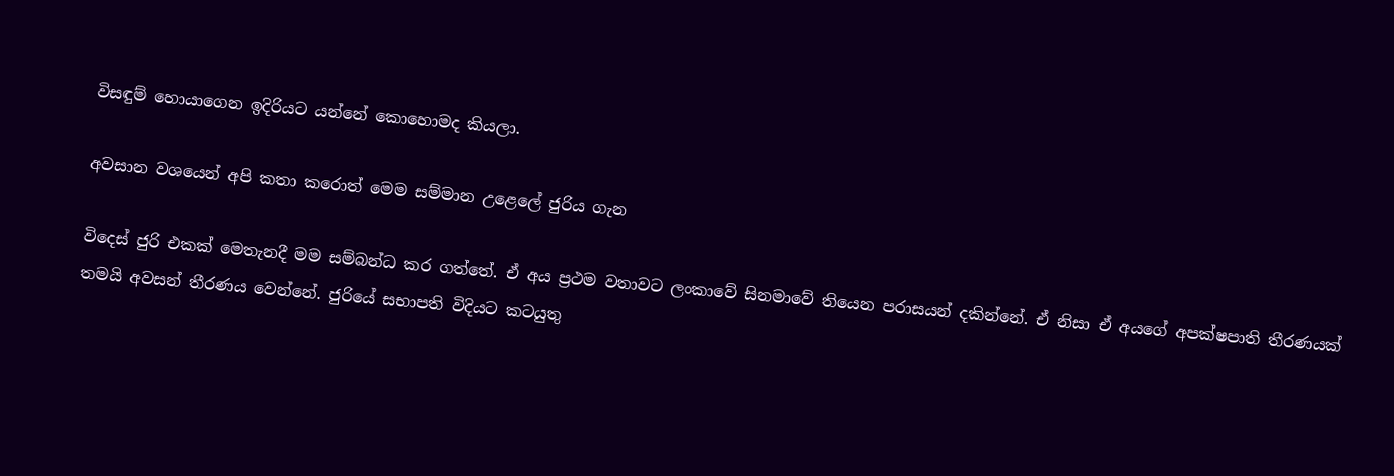විසඳුම් හොයාගෙන ඉදිරියට යන්නේ කොහොමද කියලා.

අවසාන වශයෙන් අපි කතා කරොත් මෙම සම්මාන උළෙලේ ජුරිය ගැන

විදෙස් ජුරි එකක් මෙතැනදී මම සම්බන්ධ කර ගත්තේ. ඒ අය ප්‍රථම වතාවට ලංකාවේ සිනමාවේ තියෙන පරාසයන් දකින්නේ. ඒ නිසා ඒ අයගේ අපක්ෂපාති තීරණයක් තමයි අවසන් තීරණය වෙන්නේ. ජුරියේ සභාපති විදියට කටයුතු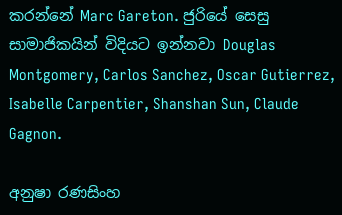කරන්නේ Marc Gareton. ජුරියේ සෙසු සාමාජිකයින් විදියට ඉන්නවා Douglas Montgomery, Carlos Sanchez, Oscar Gutierrez, Isabelle Carpentier, Shanshan Sun, Claude Gagnon.

අනුෂා රණසිංහ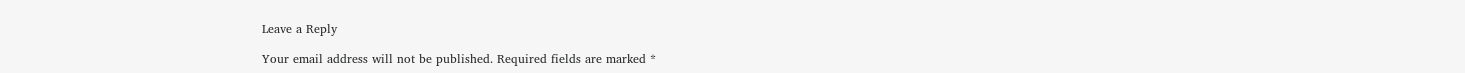Leave a Reply

Your email address will not be published. Required fields are marked *